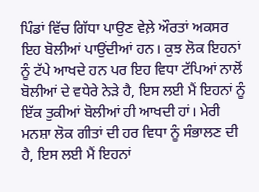ਪਿੰਡਾਂ ਵਿੱਚ ਗਿੱਧਾ ਪਾਉਣ ਵੇਲ਼ੇ ਔਰਤਾਂ ਅਕਸਰ ਇਹ ਬੋਲੀਆਂ ਪਾਉਂਦੀਆਂ ਹਨ। ਕੁਝ ਲੋਕ ਇਹਨਾਂ ਨੂੰ ਟੱਪੇ ਆਖਦੇ ਹਨ ਪਰ ਇਹ ਵਿਧਾ ਟੱਪਿਆਂ ਨਾਲੋਂ ਬੋਲੀਆਂ ਦੇ ਵਧੇਰੇ ਨੇੜੇ ਹੈ, ਇਸ ਲਈ ਮੈਂ ਇਹਨਾਂ ਨੂੰ ਇੱਕ ਤੁਕੀਆਂ ਬੋਲੀਆਂ ਹੀ ਆਖਦੀ ਹਾਂ। ਮੇਰੀ ਮਨਸ਼ਾ ਲੋਕ ਗੀਤਾਂ ਦੀ ਹਰ ਵਿਧਾ ਨੂੰ ਸੰਭਾਲਣ ਦੀ ਹੈ, ਇਸ ਲਈ ਮੈਂ ਇਹਨਾਂ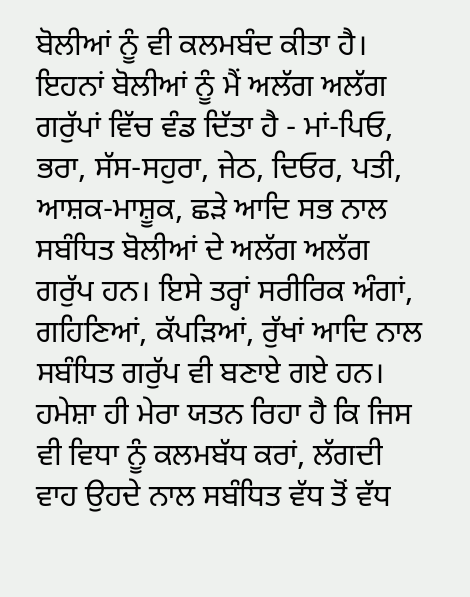ਬੋਲੀਆਂ ਨੂੰ ਵੀ ਕਲਮਬੰਦ ਕੀਤਾ ਹੈ। ਇਹਨਾਂ ਬੋਲੀਆਂ ਨੂੰ ਮੈਂ ਅਲੱਗ ਅਲੱਗ ਗਰੁੱਪਾਂ ਵਿੱਚ ਵੰਡ ਦਿੱਤਾ ਹੈ - ਮਾਂ-ਪਿਓ, ਭਰਾ, ਸੱਸ-ਸਹੁਰਾ, ਜੇਠ, ਦਿਓਰ, ਪਤੀ, ਆਸ਼ਕ-ਮਾਸ਼ੂਕ, ਛੜੇ ਆਦਿ ਸਭ ਨਾਲ ਸਬੰਧਿਤ ਬੋਲੀਆਂ ਦੇ ਅਲੱਗ ਅਲੱਗ ਗਰੁੱਪ ਹਨ। ਇਸੇ ਤਰ੍ਹਾਂ ਸਰੀਰਿਕ ਅੰਗਾਂ, ਗਹਿਣਿਆਂ, ਕੱਪੜਿਆਂ, ਰੁੱਖਾਂ ਆਦਿ ਨਾਲ ਸਬੰਧਿਤ ਗਰੁੱਪ ਵੀ ਬਣਾਏ ਗਏ ਹਨ। ਹਮੇਸ਼ਾ ਹੀ ਮੇਰਾ ਯਤਨ ਰਿਹਾ ਹੈ ਕਿ ਜਿਸ ਵੀ ਵਿਧਾ ਨੂੰ ਕਲਮਬੱਧ ਕਰਾਂ, ਲੱਗਦੀ ਵਾਹ ਉਹਦੇ ਨਾਲ ਸਬੰਧਿਤ ਵੱਧ ਤੋਂ ਵੱਧ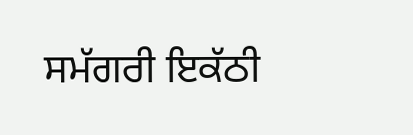ਸਮੱਗਰੀ ਇਕੱਠੀ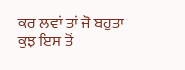ਕਰ ਲਵਾਂ ਤਾਂ ਜੋ ਬਹੁਤਾ ਕੁਝ ਇਸ ਤੋਂ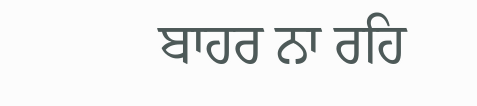ਬਾਹਰ ਨਾ ਰਹਿ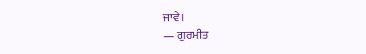ਜਾਵੇ।
— ਗੁਰਮੀਤ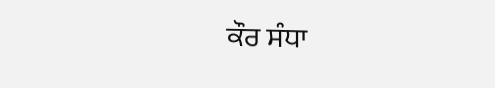ਕੌਰ ਸੰਧਾ